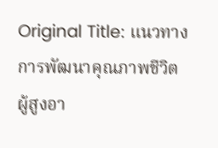Original Title: แนวทางการพัฒนาคุณภาพชีวิตผู้สูงอา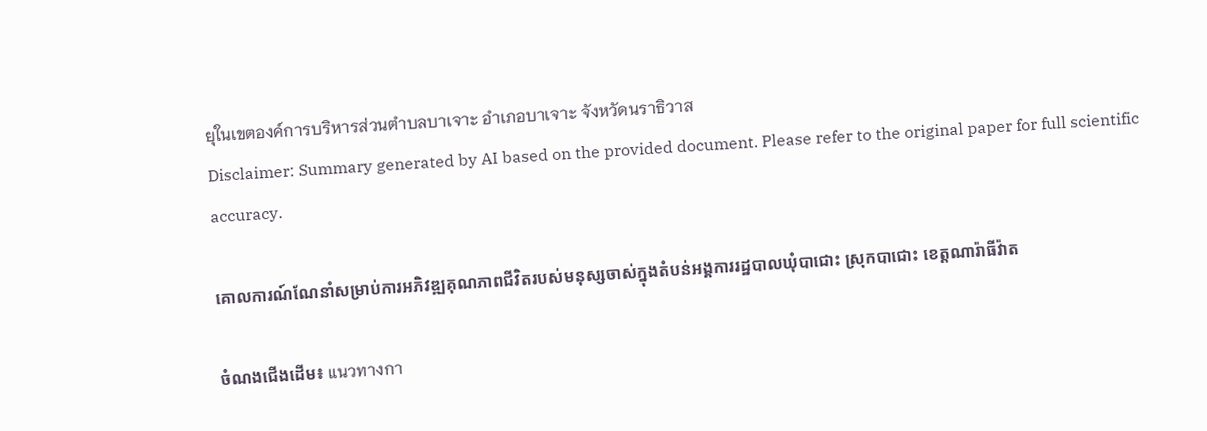ยุในเขตองค์การบริหารส่วนตำบลบาเจาะ อำเภอบาเจาะ จังหวัดนราธิวาส
Disclaimer: Summary generated by AI based on the provided document. Please refer to the original paper for full scientific accuracy.

គោលការណ៍ណែនាំសម្រាប់ការអភិវឌ្ឍគុណភាពជីវិតរបស់មនុស្សចាស់ក្នុងតំបន់អង្គការរដ្ឋបាលឃុំបាជោះ ស្រុកបាជោះ ខេត្តណារ៉ាធីវ៉ាត

ចំណងជើងដើម៖ แนวทางกา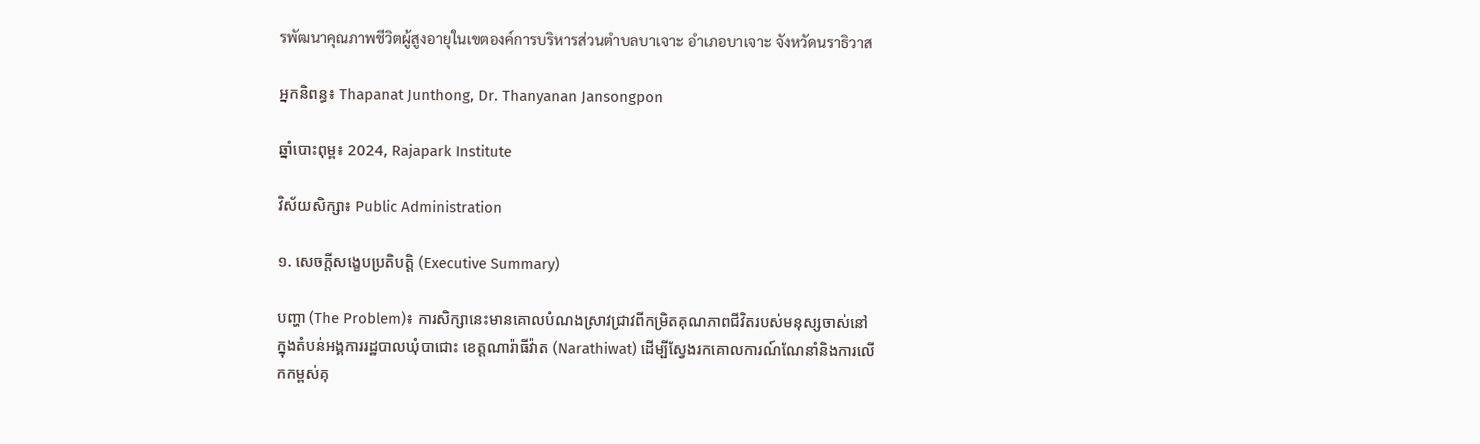รพัฒนาคุณภาพชีวิตผู้สูงอายุในเขตองค์การบริหารส่วนตำบลบาเจาะ อำเภอบาเจาะ จังหวัดนราธิวาส

អ្នកនិពន្ធ៖ Thapanat Junthong, Dr. Thanyanan Jansongpon

ឆ្នាំបោះពុម្ព៖ 2024, Rajapark Institute

វិស័យសិក្សា៖ Public Administration

១. សេចក្តីសង្ខេបប្រតិបត្តិ (Executive Summary)

បញ្ហា (The Problem)៖ ការសិក្សានេះមានគោលបំណងស្រាវជ្រាវពីកម្រិតគុណភាពជីវិតរបស់មនុស្សចាស់នៅក្នុងតំបន់អង្គការរដ្ឋបាលឃុំបាជោះ ខេត្តណារ៉ាធីវ៉ាត (Narathiwat) ដើម្បីស្វែងរកគោលការណ៍ណែនាំនិងការលើកកម្ពស់គុ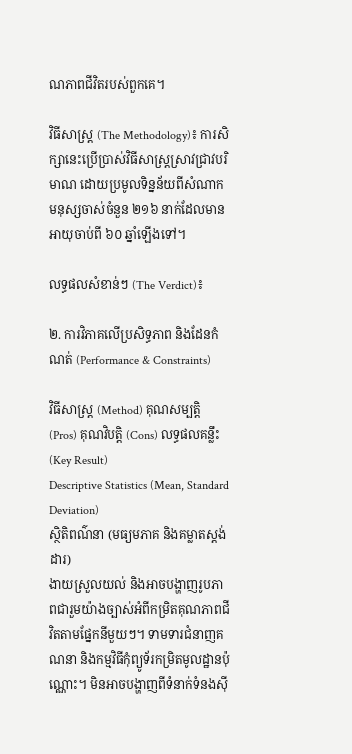ណភាពជីវិតរបស់ពួកគេ។

វិធីសាស្ត្រ (The Methodology)៖ ការសិក្សានេះប្រើប្រាស់វិធីសាស្ត្រស្រាវជ្រាវបរិមាណ ដោយប្រមូលទិន្នន័យពីសំណាកមនុស្សចាស់ចំនួន ២១៦ នាក់ដែលមានអាយុចាប់ពី ៦០ ឆ្នាំឡើងទៅ។

លទ្ធផលសំខាន់ៗ (The Verdict)៖

២. ការវិភាគលើប្រសិទ្ធភាព និងដែនកំណត់ (Performance & Constraints)

វិធីសាស្ត្រ (Method) គុណសម្បត្តិ (Pros) គុណវិបត្តិ (Cons) លទ្ធផលគន្លឹះ (Key Result)
Descriptive Statistics (Mean, Standard Deviation)
ស្ថិតិពណ៌នា (មធ្យមភាគ និងគម្លាតស្តង់ដារ)
ងាយស្រួលយល់ និងអាចបង្ហាញរូបភាពជារួមយ៉ាងច្បាស់អំពីកម្រិតគុណភាពជីវិតតាមផ្នែកនីមួយៗ។ ទាមទារជំនាញគណនា និងកម្មវិធីកុំព្យូទ័រកម្រិតមូលដ្ឋានប៉ុណ្ណោះ។ មិនអាចបង្ហាញពីទំនាក់ទំនងស៊ី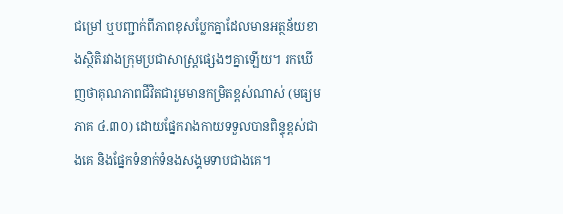ជម្រៅ ឬបញ្ជាក់ពីភាពខុសប្លែកគ្នាដែលមានអត្ថន័យខាងស្ថិតិរវាងក្រុមប្រជាសាស្ត្រផ្សេងៗគ្នាឡើយ។ រកឃើញថាគុណភាពជីវិតជារួមមានកម្រិតខ្ពស់ណាស់ (មធ្យមភាគ ៤.៣០) ដោយផ្នែករាងកាយទទួលបានពិន្ទុខ្ពស់ជាងគេ និងផ្នែកទំនាក់ទំនងសង្គមទាបជាងគេ។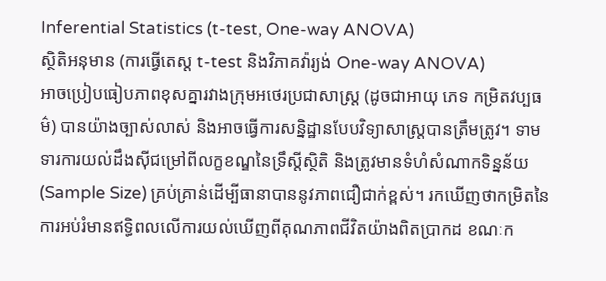Inferential Statistics (t-test, One-way ANOVA)
ស្ថិតិអនុមាន (ការធ្វើតេស្ត t-test និងវិភាគវ៉ារ្យង់ One-way ANOVA)
អាចប្រៀបធៀបភាពខុសគ្នារវាងក្រុមអថេរប្រជាសាស្ត្រ (ដូចជាអាយុ ភេទ កម្រិតវប្បធម៌) បានយ៉ាងច្បាស់លាស់ និងអាចធ្វើការសន្និដ្ឋានបែបវិទ្យាសាស្ត្របានត្រឹមត្រូវ។ ទាមទារការយល់ដឹងស៊ីជម្រៅពីលក្ខខណ្ឌនៃទ្រឹស្តីស្ថិតិ និងត្រូវមានទំហំសំណាកទិន្នន័យ (Sample Size) គ្រប់គ្រាន់ដើម្បីធានាបាននូវភាពជឿជាក់ខ្ពស់។ រកឃើញថាកម្រិតនៃការអប់រំមានឥទ្ធិពលលើការយល់ឃើញពីគុណភាពជីវិតយ៉ាងពិតប្រាកដ ខណៈក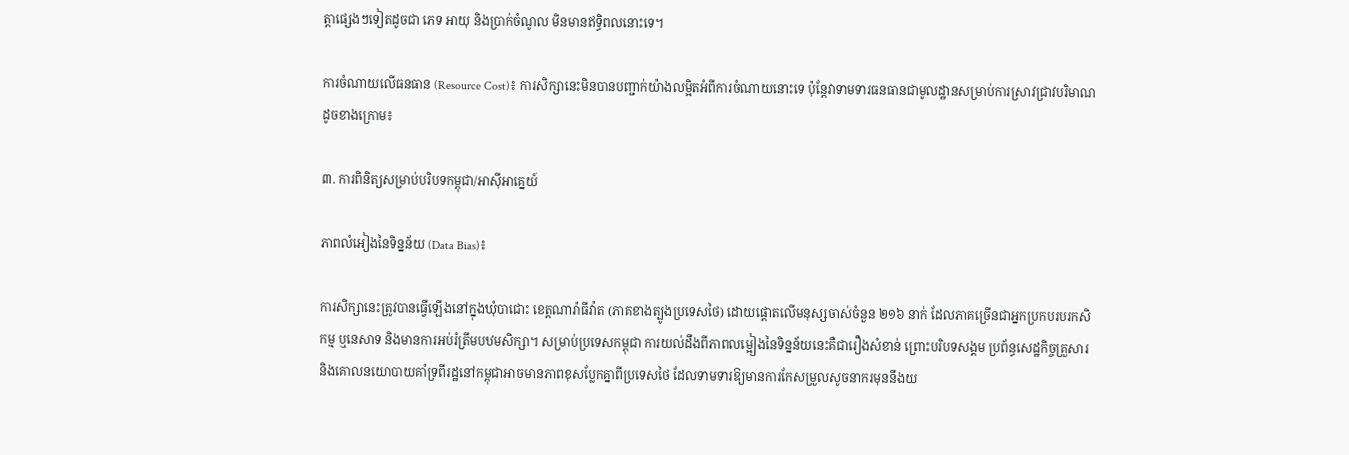ត្តាផ្សេងៗទៀតដូចជា ភេទ អាយុ និងប្រាក់ចំណូល មិនមានឥទ្ធិពលនោះទេ។

ការចំណាយលើធនធាន (Resource Cost)៖ ការសិក្សានេះមិនបានបញ្ជាក់យ៉ាងលម្អិតអំពីការចំណាយនោះទេ ប៉ុន្តែវាទាមទារធនធានជាមូលដ្ឋានសម្រាប់ការស្រាវជ្រាវបរិមាណដូចខាងក្រោម៖

៣. ការពិនិត្យសម្រាប់បរិបទកម្ពុជា/អាស៊ីអាគ្នេយ៍

ភាពលំអៀងនៃទិន្នន័យ (Data Bias)៖

ការសិក្សានេះត្រូវបានធ្វើឡើងនៅក្នុងឃុំបាជោះ ខេត្តណារ៉ាធីវ៉ាត (ភាគខាងត្បូងប្រទេសថៃ) ដោយផ្តោតលើមនុស្សចាស់ចំនួន ២១៦ នាក់ ដែលភាគច្រើនជាអ្នកប្រកបរបរកសិកម្ម ឬនេសាទ និងមានការអប់រំត្រឹមបឋមសិក្សា។ សម្រាប់ប្រទេសកម្ពុជា ការយល់ដឹងពីភាពលម្អៀងនៃទិន្នន័យនេះគឺជារឿងសំខាន់ ព្រោះបរិបទសង្គម ប្រព័ន្ធសេដ្ឋកិច្ចគ្រួសារ និងគោលនយោបាយគាំទ្រពីរដ្ឋនៅកម្ពុជាអាចមានភាពខុសប្លែកគ្នាពីប្រទេសថៃ ដែលទាមទារឱ្យមានការកែសម្រួលសូចនាករមុននឹងយ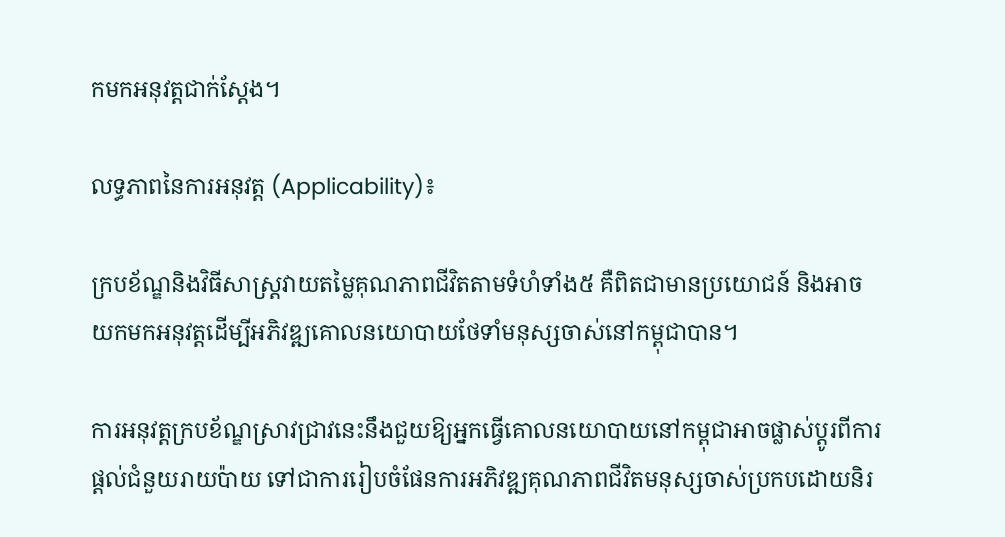កមកអនុវត្តជាក់ស្តែង។

លទ្ធភាពនៃការអនុវត្ត (Applicability)៖

ក្របខ័ណ្ឌនិងវិធីសាស្ត្រវាយតម្លៃគុណភាពជីវិតតាមទំហំទាំង៥ គឺពិតជាមានប្រយោជន៍ និងអាចយកមកអនុវត្តដើម្បីអភិវឌ្ឍគោលនយោបាយថែទាំមនុស្សចាស់នៅកម្ពុជាបាន។

ការអនុវត្តក្របខ័ណ្ឌស្រាវជ្រាវនេះនឹងជួយឱ្យអ្នកធ្វើគោលនយោបាយនៅកម្ពុជាអាចផ្លាស់ប្តូរពីការផ្តល់ជំនួយរាយប៉ាយ ទៅជាការរៀបចំផែនការអភិវឌ្ឍគុណភាពជីវិតមនុស្សចាស់ប្រកបដោយនិរ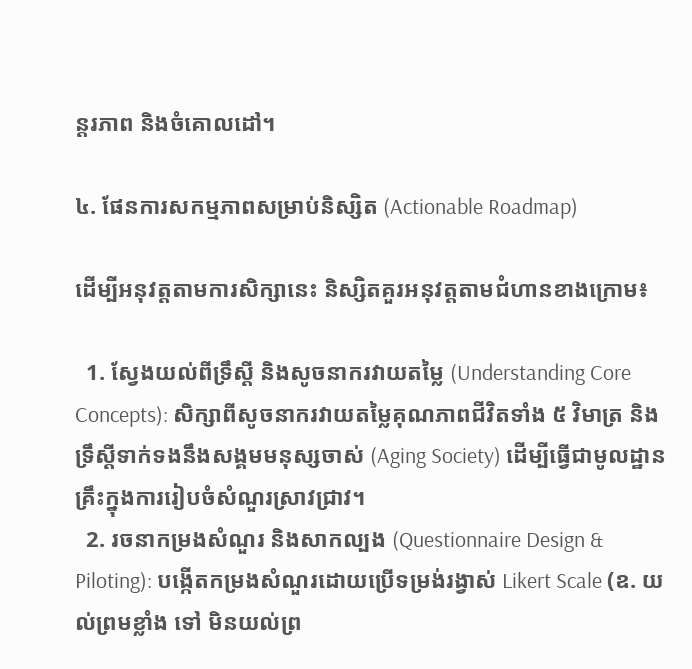ន្តរភាព និងចំគោលដៅ។

៤. ផែនការសកម្មភាពសម្រាប់និស្សិត (Actionable Roadmap)

ដើម្បីអនុវត្តតាមការសិក្សានេះ និស្សិតគួរអនុវត្តតាមជំហានខាងក្រោម៖

  1. ស្វែងយល់ពីទ្រឹស្តី និងសូចនាករវាយតម្លៃ (Understanding Core Concepts): សិក្សាពីសូចនាករវាយតម្លៃគុណភាពជីវិតទាំង ៥ វិមាត្រ និងទ្រឹស្តីទាក់ទងនឹងសង្គមមនុស្សចាស់ (Aging Society) ដើម្បីធ្វើជាមូលដ្ឋានគ្រឹះក្នុងការរៀបចំសំណួរស្រាវជ្រាវ។
  2. រចនាកម្រងសំណួរ និងសាកល្បង (Questionnaire Design & Piloting): បង្កើតកម្រងសំណួរដោយប្រើទម្រង់រង្វាស់ Likert Scale (ឧ. យល់ព្រមខ្លាំង ទៅ មិនយល់ព្រ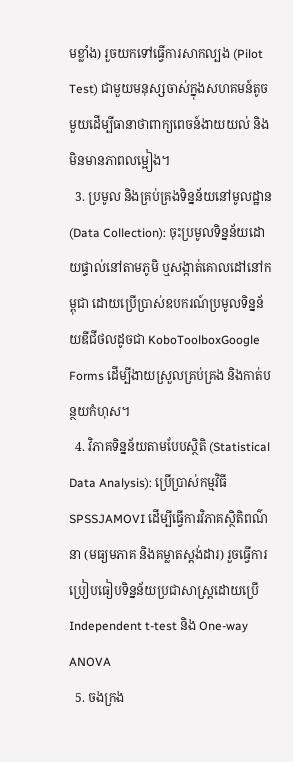មខ្លាំង) រួចយកទៅធ្វើការសាកល្បង (Pilot Test) ជាមួយមនុស្សចាស់ក្នុងសហគមន៍តូចមួយដើម្បីធានាថាពាក្យពេចន៍ងាយយល់ និងមិនមានភាពលម្អៀង។
  3. ប្រមូល និងគ្រប់គ្រងទិន្នន័យនៅមូលដ្ឋាន (Data Collection): ចុះប្រមូលទិន្នន័យដោយផ្ទាល់នៅតាមភូមិ ឬសង្កាត់គោលដៅនៅកម្ពុជា ដោយប្រើប្រាស់ឧបករណ៍ប្រមូលទិន្នន័យឌីជីថលដូចជា KoboToolboxGoogle Forms ដើម្បីងាយស្រួលគ្រប់គ្រង និងកាត់បន្ថយកំហុស។
  4. វិភាគទិន្នន័យតាមបែបស្ថិតិ (Statistical Data Analysis): ប្រើប្រាស់កម្មវិធី SPSSJAMOVI ដើម្បីធ្វើការវិភាគស្ថិតិពណ៌នា (មធ្យមភាគ និងគម្លាតស្តង់ដារ) រួចធ្វើការប្រៀបធៀបទិន្នន័យប្រជាសាស្ត្រដោយប្រើ Independent t-test និង One-way ANOVA
  5. ចងក្រង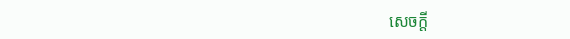សេចក្តី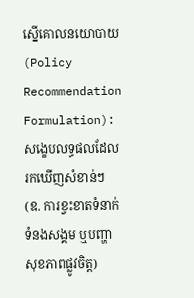ស្នើគោលនយោបាយ (Policy Recommendation Formulation): សង្ខេបលទ្ធផលដែលរកឃើញសំខាន់ៗ (ឧ. ការខ្វះខាតទំនាក់ទំនងសង្គម ឬបញ្ហាសុខភាពផ្លូវចិត្ត)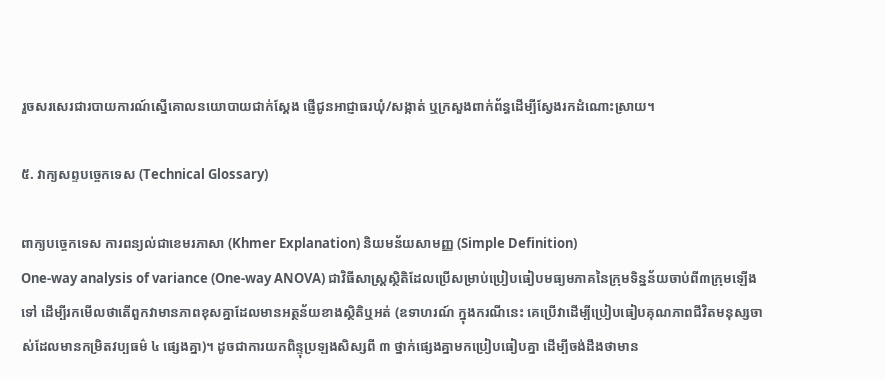រួចសរសេរជារបាយការណ៍ស្នើគោលនយោបាយជាក់ស្តែង ផ្ញើជូនអាជ្ញាធរឃុំ/សង្កាត់ ឬក្រសួងពាក់ព័ន្ធដើម្បីស្វែងរកដំណោះស្រាយ។

៥. វាក្យសព្ទបច្ចេកទេស (Technical Glossary)

ពាក្យបច្ចេកទេស ការពន្យល់ជាខេមរភាសា (Khmer Explanation) និយមន័យសាមញ្ញ (Simple Definition)
One-way analysis of variance (One-way ANOVA) ជាវិធីសាស្ត្រស្ថិតិដែលប្រើសម្រាប់ប្រៀបធៀបមធ្យមភាគនៃក្រុមទិន្នន័យចាប់ពី៣ក្រុមឡើងទៅ ដើម្បីរកមើលថាតើពួកវាមានភាពខុសគ្នាដែលមានអត្ថន័យខាងស្ថិតិឬអត់ (ឧទាហរណ៍ ក្នុងករណីនេះ គេប្រើវាដើម្បីប្រៀបធៀបគុណភាពជីវិតមនុស្សចាស់ដែលមានកម្រិតវប្បធម៌ ៤ ផ្សេងគ្នា)។ ដូចជាការយកពិន្ទុប្រឡងសិស្សពី ៣ ថ្នាក់ផ្សេងគ្នាមកប្រៀបធៀបគ្នា ដើម្បីចង់ដឹងថាមាន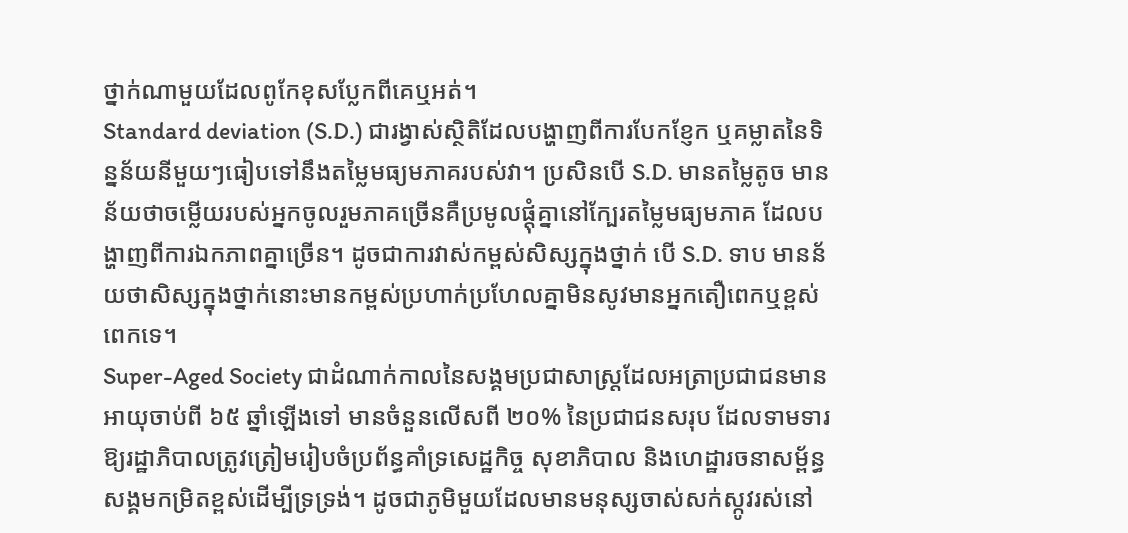ថ្នាក់ណាមួយដែលពូកែខុសប្លែកពីគេឬអត់។
Standard deviation (S.D.) ជារង្វាស់ស្ថិតិដែលបង្ហាញពីការបែកខ្ញែក ឬគម្លាតនៃទិន្នន័យនីមួយៗធៀបទៅនឹងតម្លៃមធ្យមភាគរបស់វា។ ប្រសិនបើ S.D. មានតម្លៃតូច មានន័យថាចម្លើយរបស់អ្នកចូលរួមភាគច្រើនគឺប្រមូលផ្តុំគ្នានៅក្បែរតម្លៃមធ្យមភាគ ដែលបង្ហាញពីការឯកភាពគ្នាច្រើន។ ដូចជាការវាស់កម្ពស់សិស្សក្នុងថ្នាក់ បើ S.D. ទាប មានន័យថាសិស្សក្នុងថ្នាក់នោះមានកម្ពស់ប្រហាក់ប្រហែលគ្នាមិនសូវមានអ្នកតឿពេកឬខ្ពស់ពេកទេ។
Super-Aged Society ជាដំណាក់កាលនៃសង្គមប្រជាសាស្ត្រដែលអត្រាប្រជាជនមានអាយុចាប់ពី ៦៥ ឆ្នាំឡើងទៅ មានចំនួនលើសពី ២០% នៃប្រជាជនសរុប ដែលទាមទារឱ្យរដ្ឋាភិបាលត្រូវត្រៀមរៀបចំប្រព័ន្ធគាំទ្រសេដ្ឋកិច្ច សុខាភិបាល និងហេដ្ឋារចនាសម្ព័ន្ធសង្គមកម្រិតខ្ពស់ដើម្បីទ្រទ្រង់។ ដូចជាភូមិមួយដែលមានមនុស្សចាស់សក់ស្កូវរស់នៅ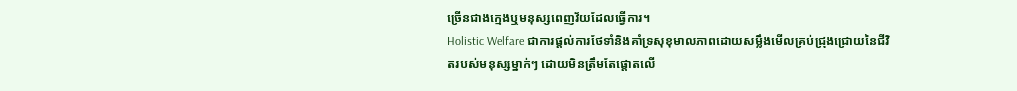ច្រើនជាងក្មេងឬមនុស្សពេញវ័យដែលធ្វើការ។
Holistic Welfare ជាការផ្តល់ការថែទាំនិងគាំទ្រសុខុមាលភាពដោយសម្លឹងមើលគ្រប់ជ្រុងជ្រោយនៃជីវិតរបស់មនុស្សម្នាក់ៗ ដោយមិនត្រឹមតែផ្តោតលើ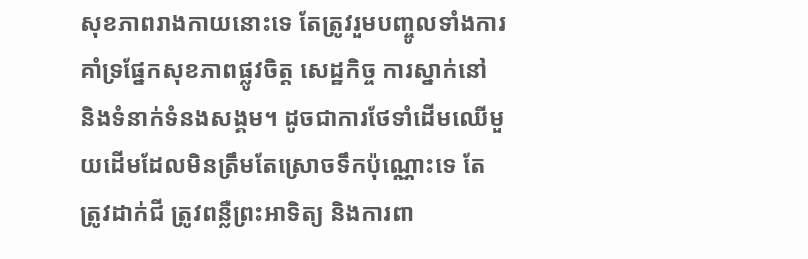សុខភាពរាងកាយនោះទេ តែត្រូវរួមបញ្ចូលទាំងការគាំទ្រផ្នែកសុខភាពផ្លូវចិត្ត សេដ្ឋកិច្ច ការស្នាក់នៅ និងទំនាក់ទំនងសង្គម។ ដូចជាការថែទាំដើមឈើមួយដើមដែលមិនត្រឹមតែស្រោចទឹកប៉ុណ្ណោះទេ តែត្រូវដាក់ជី ត្រូវពន្លឺព្រះអាទិត្យ និងការពា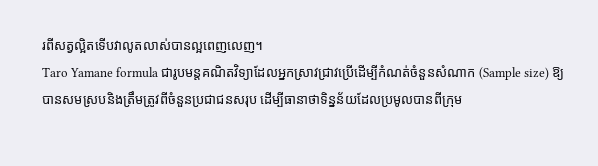រពីសត្វល្អិតទើបវាលូតលាស់បានល្អពេញលេញ។
Taro Yamane formula ជារូបមន្តគណិតវិទ្យាដែលអ្នកស្រាវជ្រាវប្រើដើម្បីកំណត់ចំនួនសំណាក (Sample size) ឱ្យបានសមស្របនិងត្រឹមត្រូវពីចំនួនប្រជាជនសរុប ដើម្បីធានាថាទិន្នន័យដែលប្រមូលបានពីក្រុម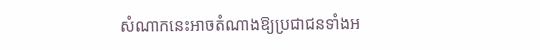សំណាកនេះអាចតំណាងឱ្យប្រជាជនទាំងអ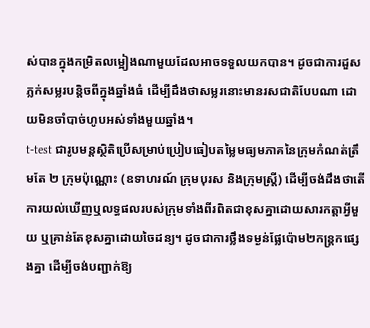ស់បានក្នុងកម្រិតលម្អៀងណាមួយដែលអាចទទួលយកបាន។ ដូចជាការដួសភ្លក់សម្លរបន្តិចពីក្នុងឆ្នាំងធំ ដើម្បីដឹងថាសម្លរនោះមានរសជាតិបែបណា ដោយមិនចាំបាច់ហូបអស់ទាំងមួយឆ្នាំង។
t-test ជារូបមន្តស្ថិតិប្រើសម្រាប់ប្រៀបធៀបតម្លៃមធ្យមភាគនៃក្រុមកំណត់ត្រឹមតែ ២ ក្រុមប៉ុណ្ណោះ (ឧទាហរណ៍ ក្រុមបុរស និងក្រុមស្ត្រី) ដើម្បីចង់ដឹងថាតើការយល់ឃើញឬលទ្ធផលរបស់ក្រុមទាំងពីរពិតជាខុសគ្នាដោយសារកត្តាអ្វីមួយ ឬគ្រាន់តែខុសគ្នាដោយចៃដន្យ។ ដូចជាការថ្លឹងទម្ងន់ផ្លែប៉ោម២កន្ត្រកផ្សេងគ្នា ដើម្បីចង់បញ្ជាក់ឱ្យ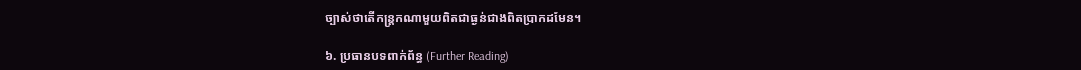ច្បាស់ថាតើកន្ត្រកណាមួយពិតជាធ្ងន់ជាងពិតប្រាកដមែន។

៦. ប្រធានបទពាក់ព័ន្ធ (Further Reading)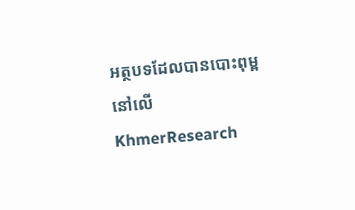អត្ថបទដែលបានបោះពុម្ពនៅលើ KhmerResearch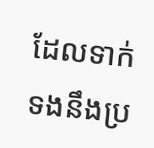ដែលទាក់ទងនឹងប្រ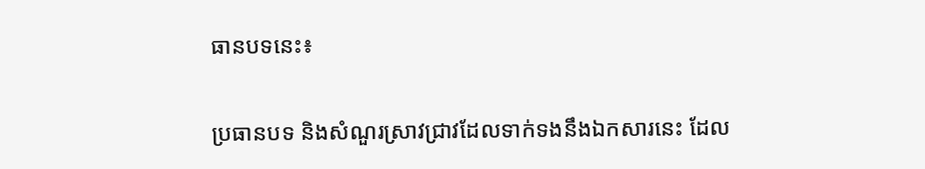ធានបទនេះ៖

ប្រធានបទ និងសំណួរស្រាវជ្រាវដែលទាក់ទងនឹងឯកសារនេះ ដែល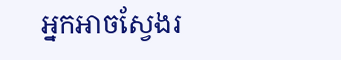អ្នកអាចស្វែងរ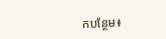កបន្ថែម៖